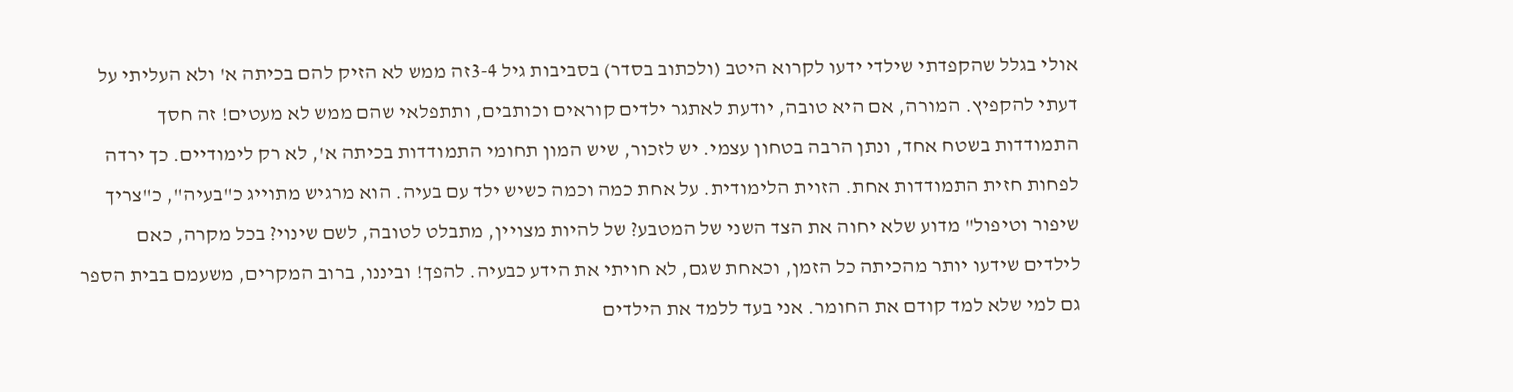אולי בגלל שהקפדתי שילדי ידעו לקרוא היטב (ולכתוב בסדר) בסביבות גיל 3-4זה ממש לא הזיק להם בכיתה א' ולא העליתי על דעתי להקפיץ. המורה, אם היא טובה, יודעת לאתגר ילדים קוראים וכותבים, ותתפלאי שהם ממש לא מעטים! זה חסך התמודדות בשטח אחד, ונתן הרבה בטחון עצמי. יש לזכור, שיש המון תחומי התמודדות בכיתה א', לא רק לימודיים. כך ירדה לפחות חזית התמודדות אחת. הזוית הלימודית. על אחת כמה וכמה כשיש ילד עם בעיה. הוא מרגיש מתוייג כ"בעיה", כ"צריך שיפור וטיפול" מדוע שלא יחוה את הצד השני של המטבע? של להיות מצויין, מתבלט לטובה, לשם שינוי? בכל מקרה, כאם לילדים שידעו יותר מהכיתה כל הזמן, וכאחת שגם, לא חויתי את הידע כבעיה. להפך! וביננו, ברוב המקרים, משעמם בבית הספר גם למי שלא למד קודם את החומר. אני בעד ללמד את הילדים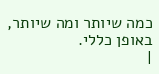כמה שיותר ומה שיותר, באופן כללי.
|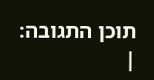תוכן התגובה:
|